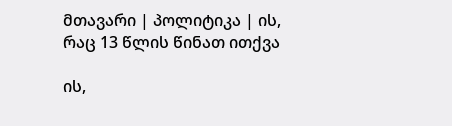მთავარი | პოლიტიკა | ის, რაც 13 წლის წინათ ითქვა

ის,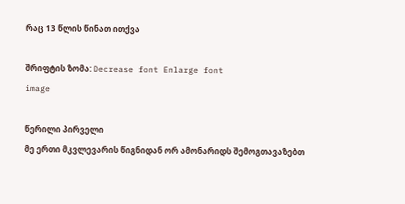რაც 13 წლის წინათ ითქვა

შრიფტის ზომა: Decrease font Enlarge font
image

წერილი პირველი
მე ერთი მკვლევარის წიგნიდან ორ ამონარიდს შემოგთავაზებთ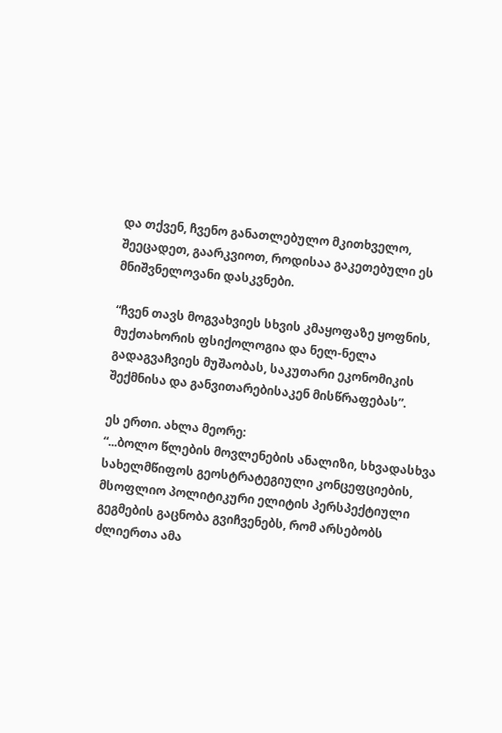და თქვენ, ჩვენო განათლებულო მკითხველო, შეეცადეთ, გაარკვიოთ, როდისაა გაკეთებული ეს მნიშვნელოვანი დასკვნები.

“ჩვენ თავს მოგვახვიეს სხვის კმაყოფაზე ყოფნის, მუქთახორის ფსიქოლოგია და ნელ-ნელა გადაგვაჩვიეს მუშაობას, საკუთარი ეკონომიკის შექმნისა და განვითარებისაკენ მისწრაფებას”.

ეს ერთი. ახლა მეორე:
“...ბოლო წლების მოვლენების ანალიზი, სხვადასხვა სახელმწიფოს გეოსტრატეგიული კონცეფციების, მსოფლიო პოლიტიკური ელიტის პერსპექტიული გეგმების გაცნობა გვიჩვენებს, რომ არსებობს ძლიერთა ამა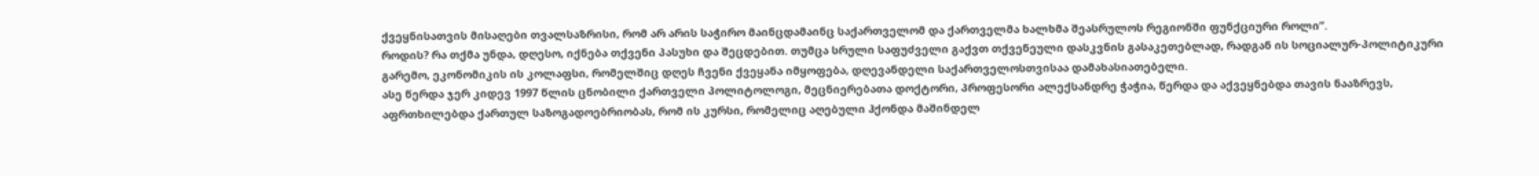ქვეყნისათვის მისაღები თვალსაზრისი, რომ არ არის საჭირო მაინცდამაინც საქართველომ და ქართველმა ხალხმა შეასრულოს რეგიონში ფუნქციური როლი”.
როდის? რა თქმა უნდა, დღესო, იქნება თქვენი პასუხი და შეცდებით. თუმცა სრული საფუძველი გაქვთ თქვენეული დასკვნის გასაკეთებლად, რადგან ის სოციალურ-პოლიტიკური გარემო, ეკონომიკის ის კოლაფსი, რომელშიც დღეს ჩვენი ქვეყანა იმყოფება, დღევანდელი საქართველოსთვისაა დამახასიათებელი.
ასე წერდა ჯერ კიდევ 1997 წლის ცნობილი ქართველი პოლიტოლოგი, მეცნიერებათა დოქტორი, პროფესორი ალექსანდრე ჭაჭია, წერდა და აქვეყნებდა თავის ნააზრევს, აფრთხილებდა ქართულ საზოგადოებრიობას, რომ ის კურსი, რომელიც აღებული ჰქონდა მაშინდელ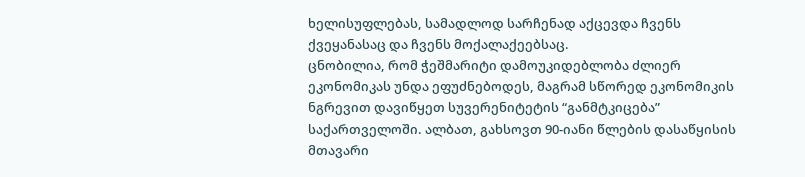ხელისუფლებას, სამადლოდ სარჩენად აქცევდა ჩვენს ქვეყანასაც და ჩვენს მოქალაქეებსაც.
ცნობილია, რომ ჭეშმარიტი დამოუკიდებლობა ძლიერ ეკონომიკას უნდა ეფუძნებოდეს, მაგრამ სწორედ ეკონომიკის ნგრევით დავიწყეთ სუვერენიტეტის “განმტკიცება” საქართველოში. ალბათ, გახსოვთ 90-იანი წლების დასაწყისის მთავარი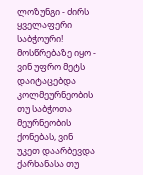ლოზუნგი - ძირს ყველაფერი საბჭოური! მოსწრებაზე იყო - ვინ უფრო მეტს დაიტაცებდა კოლმეურნეობის თუ საბჭოთა მეურნეობის ქონებას, ვინ უკეთ დაარბევდა ქარხანასა თუ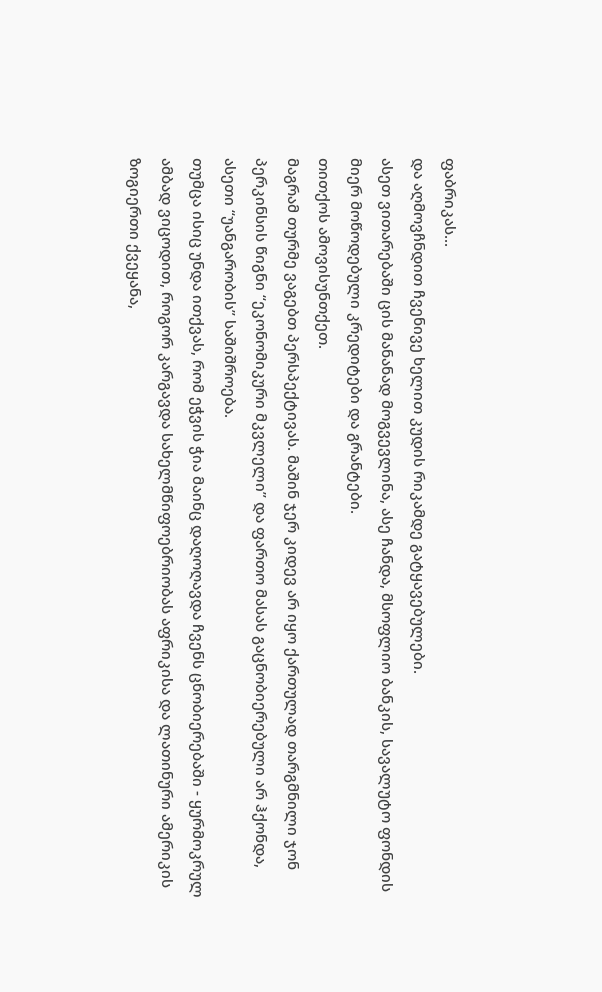ფაბრიკას...
და აღმოვჩნდით ჩვენივე ხელით კუდის რიკამდე გატყავებულები.
ასეთ ვითარებაში ცის მანანად მოგვევლინა, ასე ჩანდა, მსოფლიო ბანკის, სავალუტო ფონდის მიერ მოწოდებული კრედიტები და გრანტები.
თითქოს ამოვისუნთქეთ.
მაგრამ თურმე ვაგებთ პერსპექტივას. მაშინ ჯერ კიდევ არ იყო ქართულად თარგმნილი ჯონ პერკინსის წიგნი “ეკონომიკური მკვლელი” და ფართო მასას გაცნობიერებული არ ჰქონდა, ასეთი “უანგარობის” საშიშროება.
თუმცა ისიც უნდა ითქვას, რომ ეჭვის ჭია მაინც დაღოღავდა ჩვენს ცნობიერებაში - ყურმოკრულ ამბად ვიცოდით, როგორ კარგავდა სახელმწიფოებრიობას აფრიკისა და ლათინური ამერიკის ზოგიერთი ქვეყანა,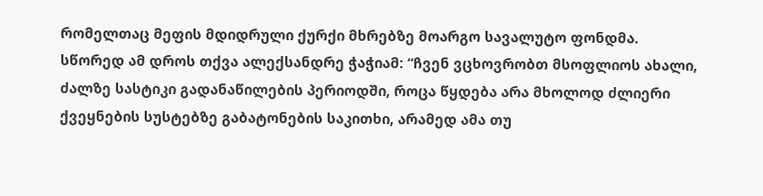რომელთაც მეფის მდიდრული ქურქი მხრებზე მოარგო სავალუტო ფონდმა.
სწორედ ამ დროს თქვა ალექსანდრე ჭაჭიამ: “ჩვენ ვცხოვრობთ მსოფლიოს ახალი, ძალზე სასტიკი გადანაწილების პერიოდში, როცა წყდება არა მხოლოდ ძლიერი ქვეყნების სუსტებზე გაბატონების საკითხი, არამედ ამა თუ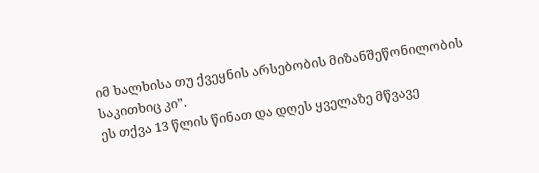იმ ხალხისა თუ ქვეყნის არსებობის მიზანშეწონილობის საკითხიც კი”.
ეს თქვა 13 წლის წინათ და დღეს ყველაზე მწვავე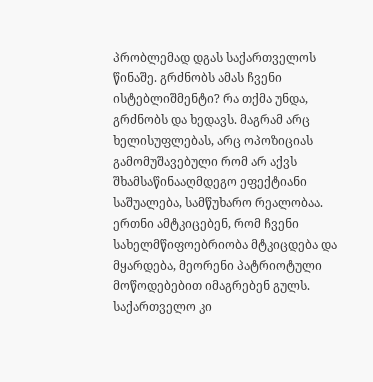პრობლემად დგას საქართველოს წინაშე. გრძნობს ამას ჩვენი ისტებლიშმენტი? რა თქმა უნდა, გრძნობს და ხედავს. მაგრამ არც ხელისუფლებას, არც ოპოზიციას გამომუშავებული რომ არ აქვს შხამსაწინააღმდეგო ეფექტიანი საშუალება, სამწუხარო რეალობაა. ერთნი ამტკიცებენ, რომ ჩვენი სახელმწიფოებრიობა მტკიცდება და მყარდება, მეორენი პატრიოტული მოწოდებებით იმაგრებენ გულს.
საქართველო კი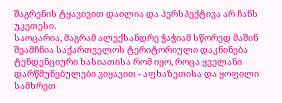შაგრენის ტყავივით დაილია და პერსპექტივა არ ჩანს უკეთესი.
საოცარია, მაგრამ ალექსანდრე ჭაჭიამ სწორედ მაშინ შეამჩნია საქართველოს ტერიტორიული დაკნინება ტენდენციური ხასიათისა რომ იყო, როცა ყველანი დარწმუნებულები ვიყავით - აფხაზეთისა და ყოფილი სამხრეთ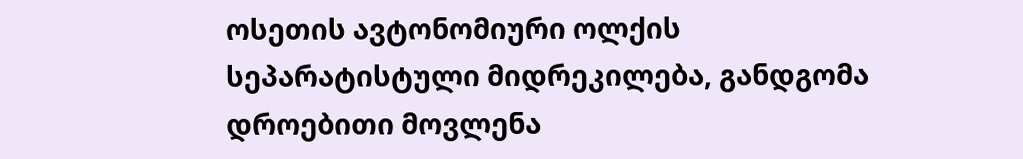ოსეთის ავტონომიური ოლქის სეპარატისტული მიდრეკილება, განდგომა დროებითი მოვლენა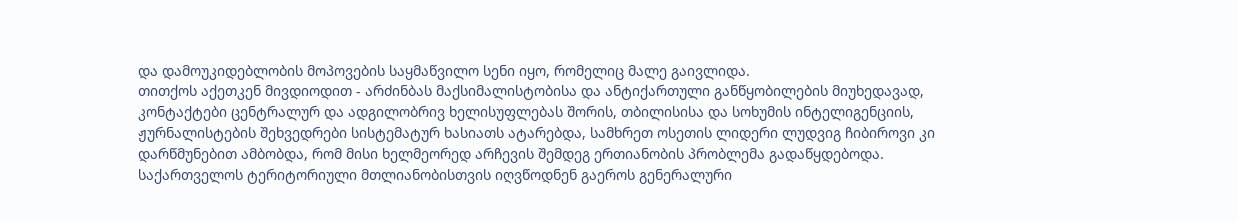და დამოუკიდებლობის მოპოვების საყმაწვილო სენი იყო, რომელიც მალე გაივლიდა.
თითქოს აქეთკენ მივდიოდით - არძინბას მაქსიმალისტობისა და ანტიქართული განწყობილების მიუხედავად, კონტაქტები ცენტრალურ და ადგილობრივ ხელისუფლებას შორის, თბილისისა და სოხუმის ინტელიგენციის, ჟურნალისტების შეხვედრები სისტემატურ ხასიათს ატარებდა, სამხრეთ ოსეთის ლიდერი ლუდვიგ ჩიბიროვი კი დარწმუნებით ამბობდა, რომ მისი ხელმეორედ არჩევის შემდეგ ერთიანობის პრობლემა გადაწყდებოდა.
საქართველოს ტერიტორიული მთლიანობისთვის იღვწოდნენ გაეროს გენერალური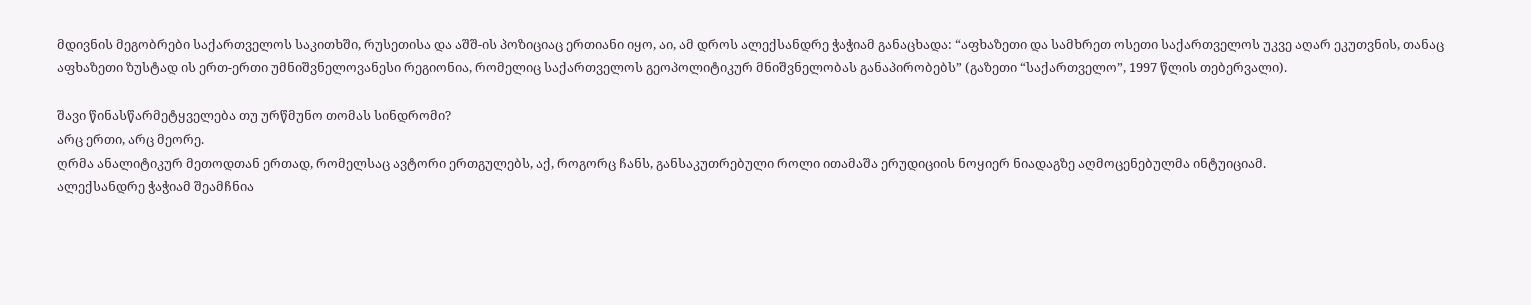მდივნის მეგობრები საქართველოს საკითხში, რუსეთისა და აშშ-ის პოზიციაც ერთიანი იყო, აი, ამ დროს ალექსანდრე ჭაჭიამ განაცხადა: “აფხაზეთი და სამხრეთ ოსეთი საქართველოს უკვე აღარ ეკუთვნის, თანაც აფხაზეთი ზუსტად ის ერთ-ერთი უმნიშვნელოვანესი რეგიონია, რომელიც საქართველოს გეოპოლიტიკურ მნიშვნელობას განაპირობებს” (გაზეთი “საქართველო”, 1997 წლის თებერვალი).

შავი წინასწარმეტყველება თუ ურწმუნო თომას სინდრომი?
არც ერთი, არც მეორე.
ღრმა ანალიტიკურ მეთოდთან ერთად, რომელსაც ავტორი ერთგულებს, აქ, როგორც ჩანს, განსაკუთრებული როლი ითამაშა ერუდიციის ნოყიერ ნიადაგზე აღმოცენებულმა ინტუიციამ.
ალექსანდრე ჭაჭიამ შეამჩნია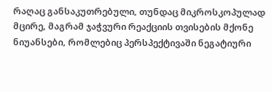რაღაც განსაკუთრებული, თუნდაც მიკროსკოპულად მცირე, მაგრამ ჯაჭვური რეაქციის თვისების მქონე ნიუანსები, რომლებიც პერსპექტივაში ნეგატიური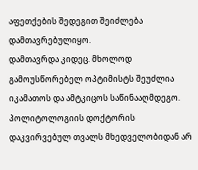აფეთქების შედეგით შეიძლება დამთავრებულიყო.
დამთავრდა კიდეც. მხოლოდ გამოუსწორებელ ოპტიმისტს შეუძლია იკამათოს და ამტკიცოს საწინააღმდეგო.
პოლიტოლოგიის დოქტორის დაკვირვებულ თვალს მხედველობიდან არ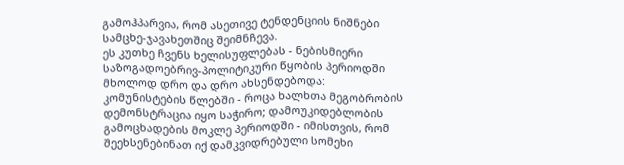გამოჰპარვია, რომ ასეთივე ტენდენციის ნიშნები სამცხე-ჯავახეთშიც შეიმნჩევა.
ეს კუთხე ჩვენს ხელისუფლებას - ნებისმიერი საზოგადოებრივ-პოლიტიკური წყობის პერიოდში მხოლოდ დრო და დრო ახსენდებოდა: კომუნისტების წლებში - როცა ხალხთა მეგობრობის დემონსტრაცია იყო საჭირო; დამოუკიდებლობის გამოცხადების მოკლე პერიოდში - იმისთვის, რომ შეეხსენებინათ იქ დამკვიდრებული სომეხი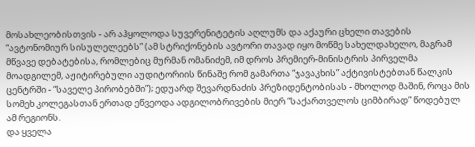მოსახლეობისთვის - არ აჰყოლოდა სუვერენიტეტის აღლუმს და აქაური ცხელი თავების “ავტონომიურ სისულელეებს” (ამ სტრიქონების ავტორი თავად იყო მოწმე სახელდახელო, მაგრამ მწვავე დებატებისა, რომლებიც მურმან ომანიძემ, იმ დროს პრემიერ-მინისტრის პირველმა მოადგილემ, აჟიტირებული აუდიტორიის წინაშე რომ გამართა “ჯავაკხის” აქტივისტებთან წალკის ცენტრში - “საველე პირობებში”); ედუარდ შევარდნაძის პრეზიდენტობისას - მხოლოდ მაშინ, როცა მის სომეხ კოლეგასთან ერთად ეწვეოდა ადგილობრივების მიერ “საქართველოს ციმბირად” წოდებულ ამ რეგიონს.
და ყველა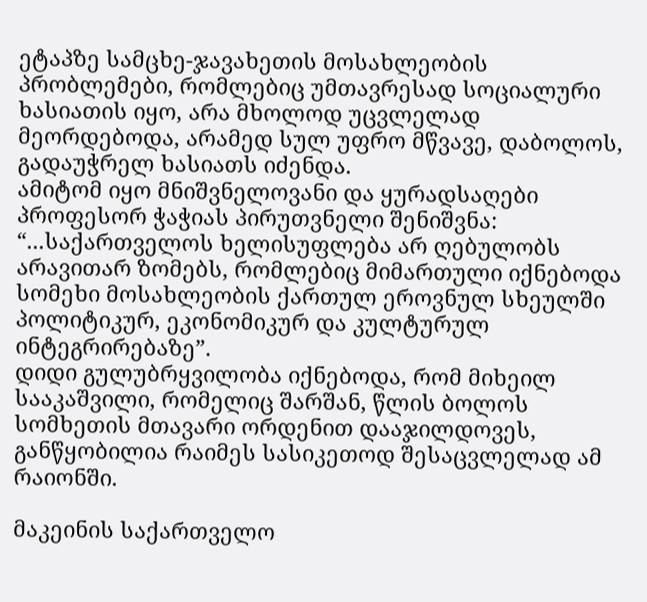ეტაპზე სამცხე-ჯავახეთის მოსახლეობის პრობლემები, რომლებიც უმთავრესად სოციალური ხასიათის იყო, არა მხოლოდ უცვლელად მეორდებოდა, არამედ სულ უფრო მწვავე, დაბოლოს, გადაუჭრელ ხასიათს იძენდა.
ამიტომ იყო მნიშვნელოვანი და ყურადსაღები პროფესორ ჭაჭიას პირუთვნელი შენიშვნა: “...საქართველოს ხელისუფლება არ ღებულობს არავითარ ზომებს, რომლებიც მიმართული იქნებოდა სომეხი მოსახლეობის ქართულ ეროვნულ სხეულში პოლიტიკურ, ეკონომიკურ და კულტურულ ინტეგრირებაზე”.
დიდი გულუბრყვილობა იქნებოდა, რომ მიხეილ სააკაშვილი, რომელიც შარშან, წლის ბოლოს სომხეთის მთავარი ორდენით დააჯილდოვეს, განწყობილია რაიმეს სასიკეთოდ შესაცვლელად ამ რაიონში.

მაკეინის საქართველო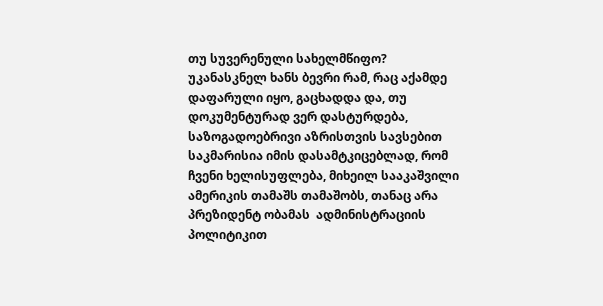თუ სუვერენული სახელმწიფო?
უკანასკნელ ხანს ბევრი რამ, რაც აქამდე დაფარული იყო, გაცხადდა და, თუ დოკუმენტურად ვერ დასტურდება, საზოგადოებრივი აზრისთვის სავსებით საკმარისია იმის დასამტკიცებლად, რომ ჩვენი ხელისუფლება, მიხეილ სააკაშვილი ამერიკის თამაშს თამაშობს, თანაც არა პრეზიდენტ ობამას  ადმინისტრაციის პოლიტიკით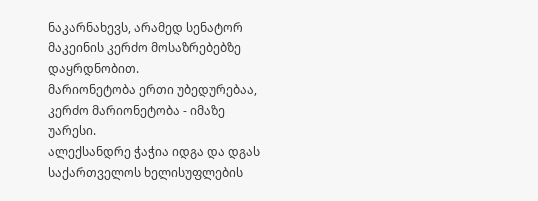ნაკარნახევს, არამედ სენატორ მაკეინის კერძო მოსაზრებებზე დაყრდნობით.
მარიონეტობა ერთი უბედურებაა, კერძო მარიონეტობა - იმაზე უარესი.
ალექსანდრე ჭაჭია იდგა და დგას საქართველოს ხელისუფლების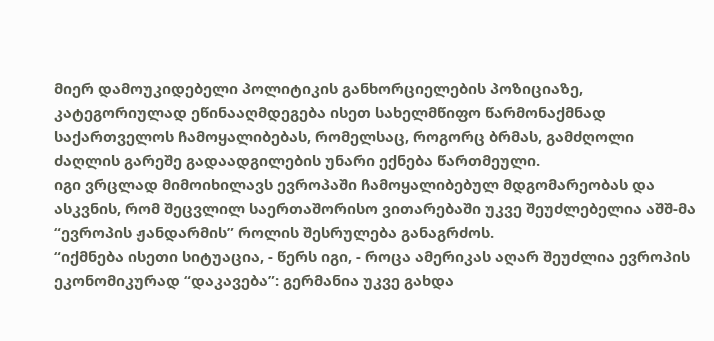მიერ დამოუკიდებელი პოლიტიკის განხორციელების პოზიციაზე, კატეგორიულად ეწინააღმდეგება ისეთ სახელმწიფო წარმონაქმნად საქართველოს ჩამოყალიბებას, რომელსაც, როგორც ბრმას, გამძღოლი ძაღლის გარეშე გადაადგილების უნარი ექნება წართმეული.
იგი ვრცლად მიმოიხილავს ევროპაში ჩამოყალიბებულ მდგომარეობას და ასკვნის, რომ შეცვლილ საერთაშორისო ვითარებაში უკვე შეუძლებელია აშშ-მა “ევროპის ჟანდარმის” როლის შესრულება განაგრძოს.
“იქმნება ისეთი სიტუაცია, - წერს იგი, - როცა ამერიკას აღარ შეუძლია ევროპის ეკონომიკურად “დაკავება”: გერმანია უკვე გახდა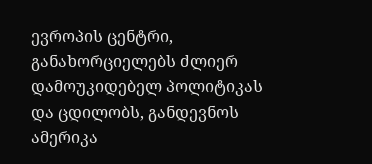ევროპის ცენტრი, განახორციელებს ძლიერ დამოუკიდებელ პოლიტიკას და ცდილობს, განდევნოს ამერიკა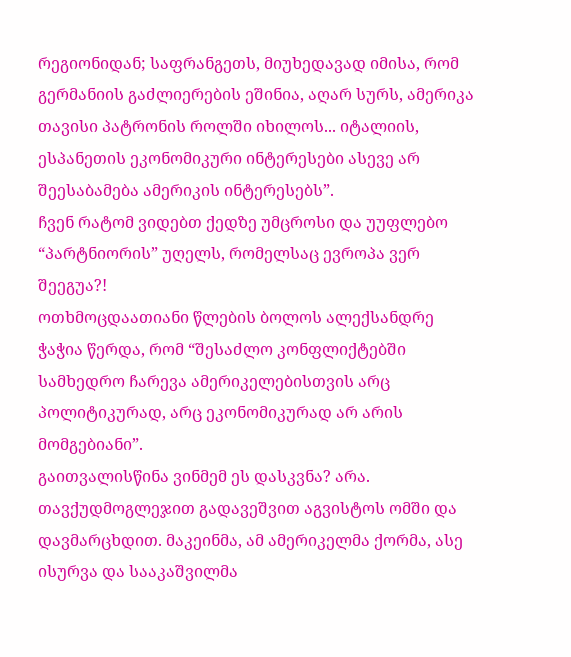რეგიონიდან; საფრანგეთს, მიუხედავად იმისა, რომ გერმანიის გაძლიერების ეშინია, აღარ სურს, ამერიკა თავისი პატრონის როლში იხილოს... იტალიის, ესპანეთის ეკონომიკური ინტერესები ასევე არ შეესაბამება ამერიკის ინტერესებს”.
ჩვენ რატომ ვიდებთ ქედზე უმცროსი და უუფლებო “პარტნიორის” უღელს, რომელსაც ევროპა ვერ შეეგუა?!
ოთხმოცდაათიანი წლების ბოლოს ალექსანდრე ჭაჭია წერდა, რომ “შესაძლო კონფლიქტებში სამხედრო ჩარევა ამერიკელებისთვის არც პოლიტიკურად, არც ეკონომიკურად არ არის მომგებიანი”.
გაითვალისწინა ვინმემ ეს დასკვნა? არა.
თავქუდმოგლეჯით გადავეშვით აგვისტოს ომში და დავმარცხდით. მაკეინმა, ამ ამერიკელმა ქორმა, ასე ისურვა და სააკაშვილმა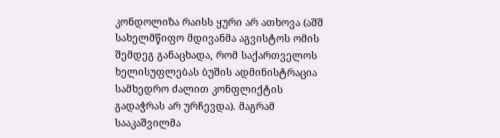კონდოლიზა რაისს ყური არ ათხოვა (აშშ სახელმწიფო მდივანმა აგვისტოს ომის შემდეგ განაცხადა, რომ საქართველოს ხელისუფლებას ბუშის ადმინისტრაცია სამხედრო ძალით კონფლიქტის გადაჭრას არ ურჩევდა). მაგრამ სააკაშვილმა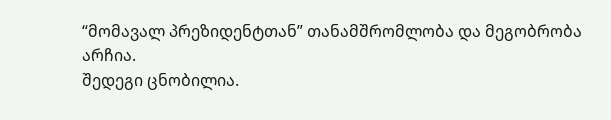“მომავალ პრეზიდენტთან” თანამშრომლობა და მეგობრობა არჩია.
შედეგი ცნობილია.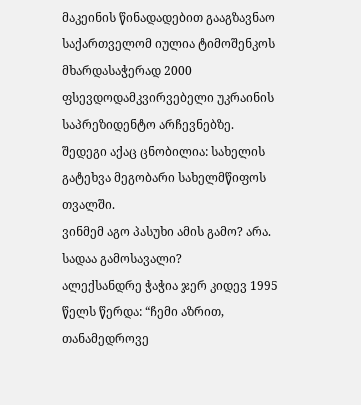მაკეინის წინადადებით გააგზავნაო საქართველომ იულია ტიმოშენკოს მხარდასაჭერად 2000 ფსევდოდამკვირვებელი უკრაინის საპრეზიდენტო არჩევნებზე.
შედეგი აქაც ცნობილია: სახელის გატეხვა მეგობარი სახელმწიფოს თვალში.
ვინმემ აგო პასუხი ამის გამო? არა. სადაა გამოსავალი?
ალექსანდრე ჭაჭია ჯერ კიდევ 1995 წელს წერდა: “ჩემი აზრით, თანამედროვე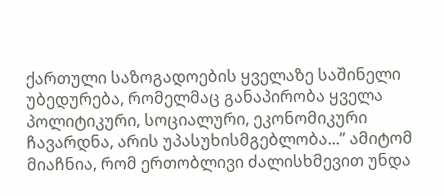ქართული საზოგადოების ყველაზე საშინელი უბედურება, რომელმაც განაპირობა ყველა პოლიტიკური, სოციალური, ეკონომიკური ჩავარდნა, არის უპასუხისმგებლობა...” ამიტომ მიაჩნია, რომ ერთობლივი ძალისხმევით უნდა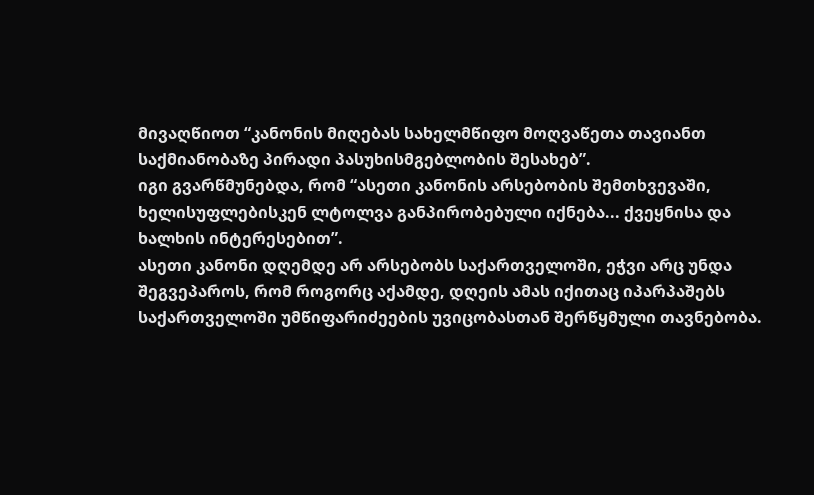მივაღწიოთ “კანონის მიღებას სახელმწიფო მოღვაწეთა თავიანთ საქმიანობაზე პირადი პასუხისმგებლობის შესახებ”.
იგი გვარწმუნებდა, რომ “ასეთი კანონის არსებობის შემთხვევაში, ხელისუფლებისკენ ლტოლვა განპირობებული იქნება... ქვეყნისა და ხალხის ინტერესებით”.
ასეთი კანონი დღემდე არ არსებობს საქართველოში, ეჭვი არც უნდა შეგვეპაროს, რომ როგორც აქამდე, დღეის ამას იქითაც იპარპაშებს საქართველოში უმწიფარიძეების უვიცობასთან შერწყმული თავნებობა.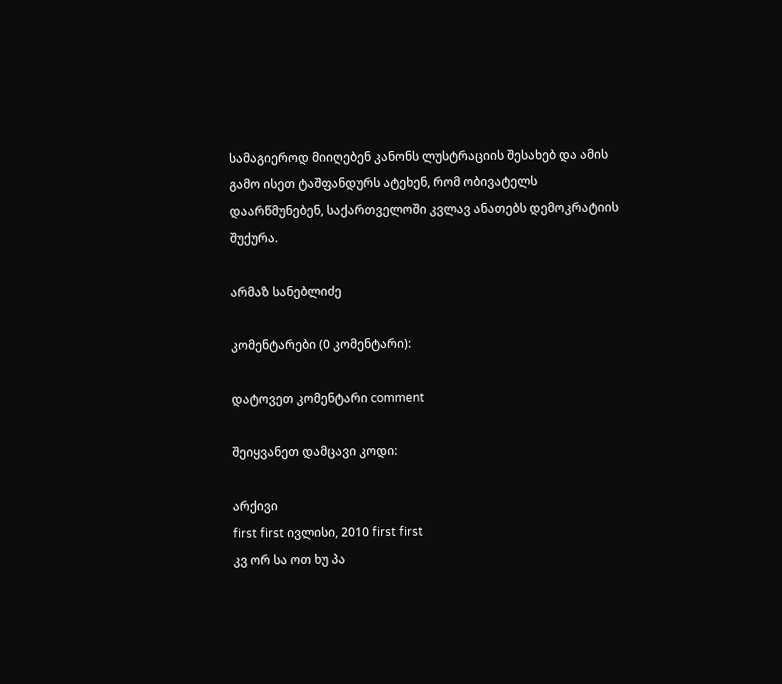სამაგიეროდ მიიღებენ კანონს ლუსტრაციის შესახებ და ამის გამო ისეთ ტაშფანდურს ატეხენ, რომ ობივატელს დაარწმუნებენ, საქართველოში კვლავ ანათებს დემოკრატიის შუქურა.

არმაზ სანებლიძე

კომენტარები (0 კომენტარი):

დატოვეთ კომენტარი comment

შეიყვანეთ დამცავი კოდი:

არქივი
first first ივლისი, 2010 first first
კვ ორ სა ოთ ხუ პა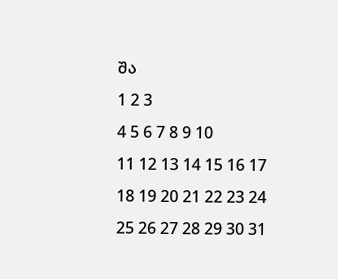შა
1 2 3
4 5 6 7 8 9 10
11 12 13 14 15 16 17
18 19 20 21 22 23 24
25 26 27 28 29 30 31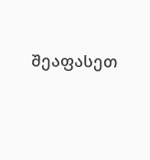შეაფასეთ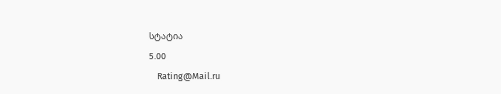სტატია
5.00
    Rating@Mail.ru